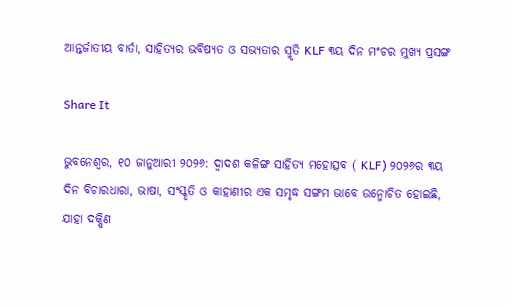ଆନ୍ତର୍ଜାତୀୟ ବାର୍ତା, ସାହିତ୍ୟର ଭବିଷ୍ୟତ ଓ ସଭ୍ୟତାର ସ୍ମୃତି KLF ୩ୟ ଦିନ ମଂଚର ମୁଖ୍ୟ ପ୍ରସଙ୍ଗ

Share It

ଭୁବନେଶ୍ୱର, ୧୦ ଜାନୁଆରୀ ୨୦୨୬: ଦ୍ୱାଦଶ କଳିଙ୍ଗ ସାହିତ୍ୟ ମହୋତ୍ସବ ( KLF) ୨୦୨୬ର ୩ୟ ଦିନ ବିଚାରଧାରା, ଭାଷା, ସଂସ୍କୃତି ଓ କାହାଣୀର ଏକ ସମୃଦ୍ଧ ସଙ୍ଗମ ଭାବେ ଉନ୍ମୋଚିତ ହୋଇଛି, ଯାହା ଦକ୍ଷିଣ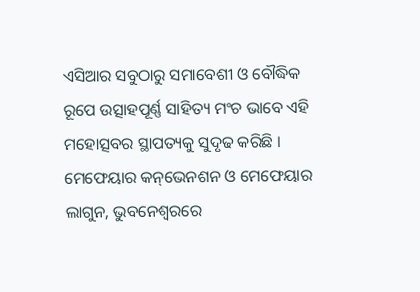ଏସିଆର ସବୁଠାରୁ ସମାବେଶୀ ଓ ବୌଦ୍ଧିକ ରୂପେ ଉତ୍ସାହପୂର୍ଣ୍ଣ ସାହିତ୍ୟ ମଂଚ ଭାବେ ଏହି ମହୋତ୍ସବର ସ୍ଥାପତ୍ୟକୁ ସୁଦୃଢ କରିଛି । ମେଫେୟାର କନ୍‌ଭେନଶନ ଓ ମେଫେୟାର ଲାଗୁନ, ଭୁବନେଶ୍ୱରରେ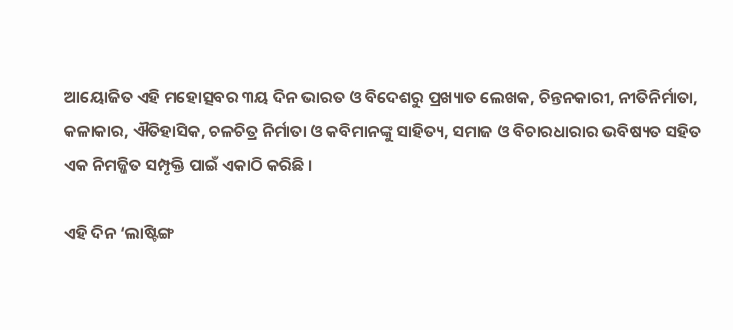ଆୟୋଜିତ ଏହି ମହୋତ୍ସବର ୩ୟ ଦିନ ଭାରତ ଓ ବିଦେଶରୁ ପ୍ରଖ୍ୟାତ ଲେଖକ, ଚିନ୍ତନକାରୀ, ନୀତିନିର୍ମାତା, କଳାକାର, ଐତିହାସିକ, ଚଳଚିତ୍ର ନିର୍ମାତା ଓ କବିମାନଙ୍କୁ ସାହିତ୍ୟ, ସମାଜ ଓ ବିଚାରଧାରାର ଭବିଷ୍ୟତ ସହିତ ଏକ ନିମଜ୍ଜିତ ସମ୍ପୃକ୍ତି ପାଇଁ ଏକାଠି କରିଛି ।

ଏହି ଦିନ ‘ଲାଷ୍ଟିଙ୍ଗ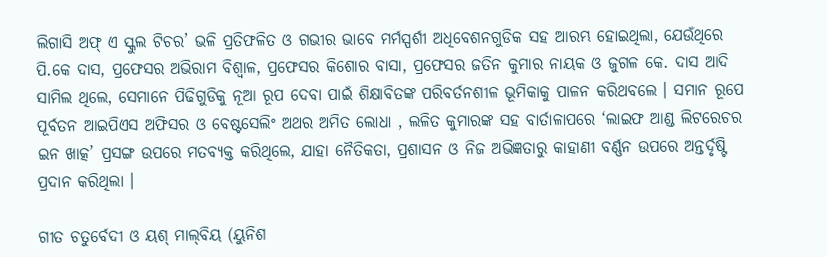ଲିଗାସି ଅଫ୍ ଏ ସ୍କୁଲ ଟିଚର’ ଭଳି ପ୍ରତିଫଳିତ ଓ ଗଭୀର ଭାବେ ମର୍ମସ୍ପର୍ଶୀ ଅଧିବେଶନଗୁଡିକ ସହ ଆରମ୍ଭ ହୋଇଥିଲା, ଯେଉଁଥିରେ ପି.କେ ଦାସ, ପ୍ରଫେସର ଅଭିରାମ ବିଶ୍ୱାଳ, ପ୍ରଫେସର କିଶୋର ବାସା, ପ୍ରଫେସର ଜତିନ କୁମାର ନାୟକ ଓ ଜୁଗଳ କେ. ଦାସ ଆଦି ସାମିଲ ଥିଲେ, ସେମାନେ ପିଢିଗୁଡିକୁ ନୂଆ ରୂପ ଦେବା ପାଇଁ ଶିକ୍ଷାବିତଙ୍କ ପରିବର୍ତନଶୀଳ ଭୂମିକାକୁ ପାଳନ କରିଥବଲେ । ସମାନ ରୂପେ ପୂର୍ବତନ ଆଇପିଏସ ଅଫିସର ଓ ବେଷ୍ଟସେଲିଂ ଅଥର ଅମିତ ଲୋଧା , ଲଳିତ କୁମାରଙ୍କ ସହ ବାର୍ତାଳାପରେ ‘ଲାଇଫ ଆଣ୍ଡ ଲିଟରେଚର ଇନ ଖାତ୍କ’ ପ୍ରସଙ୍ଗ ଉପରେ ମତବ୍ୟକ୍ତ କରିଥିଲେ, ଯାହା ନୈତିକତା, ପ୍ରଶାସନ ଓ ନିଜ ଅଭିଜ୍ଞତାରୁ କାହାଣୀ ବର୍ଣ୍ଣନ ଉପରେ ଅନ୍ତର୍ଦୃଷ୍ଟି ପ୍ରଦାନ କରିଥିଲା ।

ଗୀତ ଚତୁର୍ବେଦୀ ଓ ୟଶ୍ ମାଲ୍‌ବିୟ (ୟୁନିଶ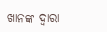ଖାନଙ୍କ ଦ୍ୱାରା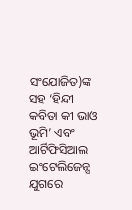ସଂଯୋଜିତ)ଙ୍କ ସହ ‘ହିନ୍ଦୀ କବିତା କୀ ଭାଓ ଭୂମି’ ଏବଂ ଆର୍ଟିଫିସିଆଲ ଇଂଟେଲିଜେନ୍ସ ଯୁଗରେ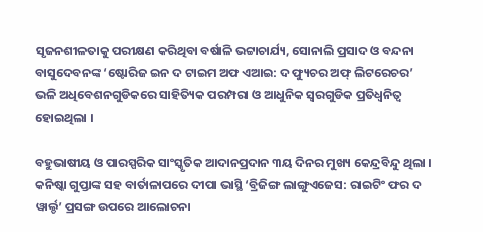ସୃଜନଶୀଳତାକୁ ପରୀକ୍ଷଣ କରିଥିବା ବର୍ଷାଳି ଭଟ୍ଟାଚାର୍ଯ୍ୟ, ସୋନାଲି ପ୍ରସାଦ ଓ ବନ୍ଦନା ବାସୁଦେବନଙ୍କ ‘ଷ୍ଟୋରିଜ ଇନ ଦ ଟାଇମ ଅଫ ଏଆଇ: ଦ ଫ୍ୟୁଚର ଅଫ୍ ଲିଟରେଚର’ ଭଳି ଅଧିବେଶନଗୁଡିକରେ ସାହିତ୍ୟିକ ପରମ୍ପରା ଓ ଆଧୁନିକ ସ୍ୱରଗୁଡିକ ପ୍ରତିଧ୍ୱନିତ୍ୱ ହୋଇଥିଲା ।

ବହୁଭାଷୀୟ ଓ ପାରସ୍ପରିକ ସାଂସ୍କୃତିକ ଆଦାନପ୍ରଦାନ ୩ୟ ଦିନର ମୁଖ୍ୟ କେନ୍ଦ୍ରବିନ୍ଦୁ ଥିଲା । କନିଷ୍କା ଗୁପ୍ତାଙ୍କ ସହ ବାର୍ତାଳାପରେ ଦୀପା ଭାସ୍ଥି ‘ବ୍ରିଜିଙ୍ଗ ଲାଙ୍ଗୁଏଜେସ: ରାଇଟିଂ ଫର ଦ ୱାର୍ଲ୍ଡ’ ପ୍ରସଙ୍ଗ ଉପରେ ଆଲୋଚନା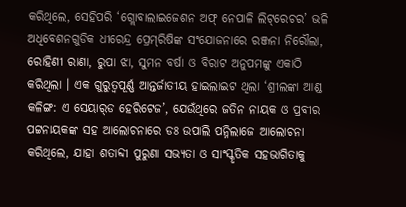କରିଥିଲେ, ସେହିପରି ‘ଗ୍ଲୋବାଲାଇଜେଶନ ଅଫ୍ ନେପାଳି ଲିଟ୍‌ରେଚର’ ଭଳି ଅଧିବେଶନଗୁଡିକ ଧୀରେନ୍ଦ୍ର ପ୍ରେମ୍‌ରିଷିଙ୍କ ସଂଯୋଜନାରେ ରଞ୍ଜନା ନିରୌଲା, ରୋହିଣୀ ରାଣା, ରୁପା ଝା, ସୁମନ ବର୍ଷା ଓ ବିରାଟ ଅନୁପମଙ୍କୁ ଏକାଠି କରିଥିଲା । ଏକ ଗୁରୁତ୍ୱପୂର୍ଣ୍ଣ ଆନ୍ତର୍ଜାତୀୟ ହାଇଲାଇଟ ଥିଲା ‘ଶ୍ରୀଲଙ୍କା ଆଣ୍ଡ କଳିଙ୍ଗ: ଏ ସେୟାର୍‌ଡ ହେରିଟେଜ’, ଯେଉଁଥିରେ ଜତିନ ନାୟକ ଓ ପ୍ରବୀର ପଟ୍ଟନାୟକଙ୍କ ସହ ଆଲୋଚନାରେ ଡଃ ଉପାଲି ପନ୍ନିଲାଜେ ଆଲୋଚନା କରିଥିଲେ, ଯାହା ଶତାବ୍ଦୀ ପୁରୁଣା ସଭ୍ୟତା ଓ ସାଂସ୍କୃତିକ ସହଭାଗିତାକୁ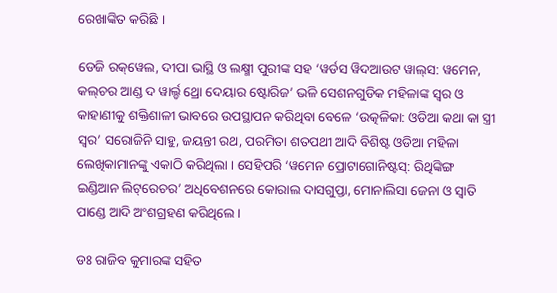ରେଖାଙ୍କିତ କରିଛି ।

ଡେଜି ରକ୍‌ୱେଲ, ଦୀପା ଭାସ୍ଥି ଓ ଲକ୍ଷ୍ମୀ ପୁରୀଙ୍କ ସହ ‘ୱର୍ଡସ ୱିଦଆଉଟ ୱାଲ୍‌ସ: ୱମେନ, କଲ୍‌ଚର ଆଣ୍ଡ ଦ ୱାର୍ଲ୍ଡ ଥ୍ରୋ ଦେୟାର ଷ୍ଟୋରିଜ’ ଭଳି ସେଶନଗୁଡିକ ମହିଳାଙ୍କ ସ୍ୱର ଓ କାହାଣୀକୁ ଶକ୍ତିଶାଳୀ ଭାବରେ ଉପସ୍ଥାପନ କରିଥିବା ବେଳେ ‘ଉତ୍କଳିକା: ଓଡିଆ କଥା କା ସ୍ତ୍ରୀ ସ୍ୱର’ ସରୋଜିନି ସାହୁ, ଜୟନ୍ତୀ ରଥ, ପରମିତା ଶତପଥୀ ଆଦି ବିଶିଷ୍ଟ ଓଡିଆ ମହିଳା ଲେଖିକାମାନଙ୍କୁ ଏକାଠି କରିଥିଲା । ସେହିପରି ‘ୱମେନ ପ୍ରୋଟାଗୋନିଷ୍ଟସ୍‌: ରିଥିଙ୍କିଙ୍ଗ ଇଣ୍ଡିଆନ ଲିଟ୍‌ରେଚର’ ଅଧିବେଶନରେ କୋରାଲ ଦାସଗୁପ୍ତା, ମୋନାଲିସା ଜେନା ଓ ସ୍ୱାତି ପାଣ୍ଡେ ଆଦି ଅଂଶଗ୍ରହଣ କରିଥିଲେ ।

ଡଃ ରାଜିବ କୁମାରଙ୍କ ସହିତ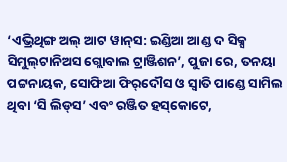‘ଏଭ୍ରିଥିଙ୍ଗ ଅଲ୍ ଆଟ ୱାନ୍‌ସ: ଇଣ୍ଡିଆ ଆଣ୍ଡ ଦ ସିକ୍ସ ସିମୁଲ୍‌ଟାନିଅସ ଗ୍ଲୋବାଲ ଟ୍ରାଞ୍ଜିଶନ’, ପୁଜା ରେ, ତନୟା ପଟ୍ଟନାୟକ, ସୋଫିଆ ଫିର୍‌ଦୌସ ଓ ସ୍ୱାତି ପାଣ୍ଡେ ସାମିଲ ଥିବା ‘ସି ଲିଡ୍‌ସ’ ଏବଂ ରଞ୍ଜିତ ହସ୍‌କୋଟେ,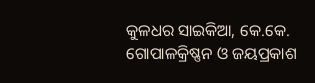କୁଳଧର ସାଇକିଆ, କେ.କେ. ଗୋପାଳକ୍ରିଷ୍ଣନ ଓ ଜୟପ୍ରକାଶ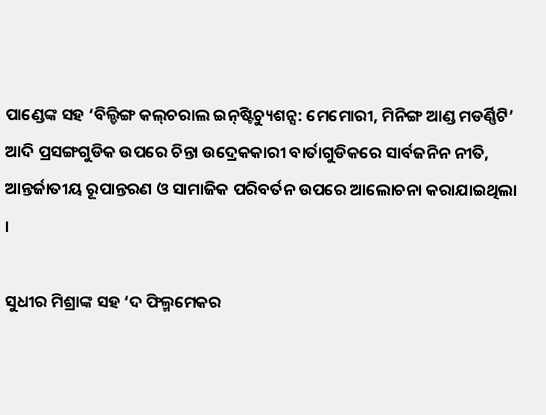ପାଣ୍ଡେଙ୍କ ସହ ‘ବିଲ୍ଡିଙ୍ଗ କଲ୍‌ଚରାଲ ଇନ୍‌ଷ୍ଟିଚ୍ୟୁଶନ୍ସ: ମେମୋରୀ, ମିନିଙ୍ଗ ଆଣ୍ଡ ମଡର୍ଣ୍ଣିଟି’ ଆଦି ପ୍ରସଙ୍ଗଗୁଡିକ ଉପରେ ଚିନ୍ତା ଉଦ୍ରେକକାରୀ ବାର୍ତାଗୁଡିକରେ ସାର୍ବଜନିନ ନୀତି, ଆନ୍ତର୍ଜାତୀୟ ରୂପାନ୍ତରଣ ଓ ସାମାଜିକ ପରିବର୍ତନ ଉପରେ ଆଲୋଚନା କରାଯାଇଥିଲା ।

ସୁଧୀର ମିଶ୍ରାଙ୍କ ସହ ‘ଦ ଫିଲ୍ମମେକର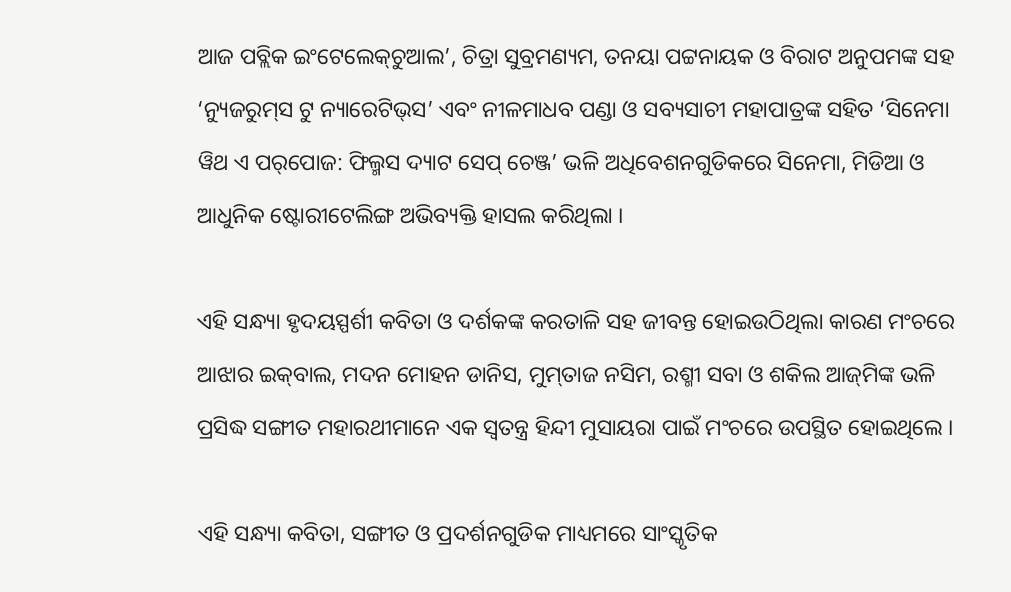ଆଜ ପବ୍ଲିକ ଇଂଟେଲେକ୍‌ଚୁଆଲ’, ଚିତ୍ରା ସୁବ୍ରମଣ୍ୟମ, ତନୟା ପଟ୍ଟନାୟକ ଓ ବିରାଟ ଅନୁପମଙ୍କ ସହ ‘ନ୍ୟୁଜରୁମ୍‌ସ ଟୁ ନ୍ୟାରେଟିଭ୍‌ସ’ ଏବଂ ନୀଳମାଧବ ପଣ୍ଡା ଓ ସବ୍ୟସାଚୀ ମହାପାତ୍ରଙ୍କ ସହିତ ‘ସିନେମା ୱିଥ ଏ ପର୍‌ପୋଜ: ଫିଲ୍ମସ ଦ୍ୟାଟ ସେପ୍ ଚେଞ୍ଜ’ ଭଳି ଅଧିବେଶନଗୁଡିକରେ ସିନେମା, ମିଡିଆ ଓ ଆଧୁନିକ ଷ୍ଟୋରୀଟେଲିଙ୍ଗ ଅଭିବ୍ୟକ୍ତି ହାସଲ କରିଥିଲା ।

ଏହି ସନ୍ଧ୍ୟା ହୃଦୟସ୍ପର୍ଶୀ କବିତା ଓ ଦର୍ଶକଙ୍କ କରତାଳି ସହ ଜୀବନ୍ତ ହୋଇଉଠିଥିଲା କାରଣ ମଂଚରେ ଆଝାର ଇକ୍‌ବାଲ, ମଦନ ମୋହନ ଡାନିସ, ମୁମ୍‌ତାଜ ନସିମ, ରଶ୍ମୀ ସବା ଓ ଶକିଲ ଆଜ୍‌ମିଙ୍କ ଭଳି ପ୍ରସିଦ୍ଧ ସଙ୍ଗୀତ ମହାରଥୀମାନେ ଏକ ସ୍ୱତନ୍ତ୍ର ହିନ୍ଦୀ ମୁସାୟରା ପାଇଁ ମଂଚରେ ଉପସ୍ଥିତ ହୋଇଥିଲେ ।

ଏହି ସନ୍ଧ୍ୟା କବିତା, ସଙ୍ଗୀତ ଓ ପ୍ରଦର୍ଶନଗୁଡିକ ମାଧ୍ୟମରେ ସାଂସ୍କୃତିକ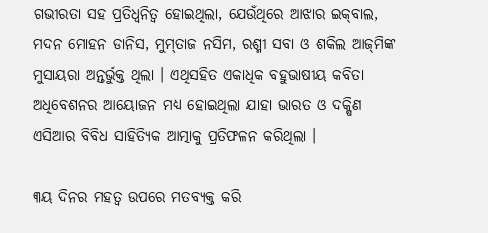ଗଭୀରତା ସହ ପ୍ରତିଧ୍ୱନିତ୍ୱ ହୋଇଥିଲା, ଯେଉଁଥିରେ ଆଝାର ଇକ୍‌ବାଲ, ମଦନ ମୋହନ ଡାନିସ, ମୁମ୍‌ତାଜ ନସିମ, ରଶ୍ମୀ ସବା ଓ ଶକିଲ ଆଜ୍‌ମିଙ୍କ ମୁସାୟରା ଅନ୍ତର୍ଭୁକ୍ତ ଥିଲା । ଏଥିସହିତ ଏକାଧିକ ବହୁଭାଷୀୟ କବିତା ଅଧିବେଶନର ଆୟୋଜନ ମଧ୍ୟ ହୋଇଥିଲା ଯାହା ଭାରତ ଓ ଦକ୍ଷିଣ ଏସିଆର ବିବିଧ ସାହିତ୍ୟିକ ଆତ୍ମାକୁ ପ୍ରତିଫଳନ କରିଥିଲା ।

୩ୟ ଦିନର ମହତ୍ୱ ଉପରେ ମତବ୍ୟକ୍ତ କରି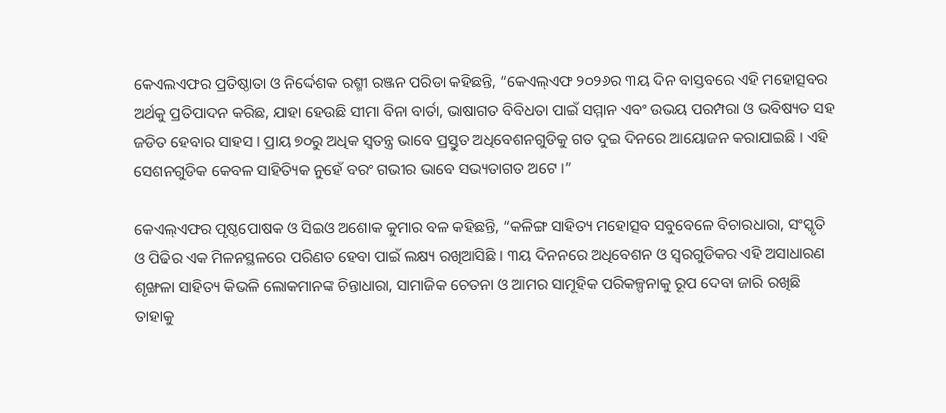କେଏଲଏଫର ପ୍ରତିଷ୍ଠାତା ଓ ନିର୍ଦ୍ଦେଶକ ରଶ୍ମୀ ରଞ୍ଜନ ପରିଡା କହିଛନ୍ତି, “କେଏଲ୍‌ଏଫ ୨୦୨୬ର ୩ୟ ଦିନ ବାସ୍ତବରେ ଏହି ମହୋତ୍ସବର ଅର୍ଥକୁ ପ୍ରତିପାଦନ କରିଛ, ଯାହା ହେଉଛି ସୀମା ବିନା ବାର୍ତା, ଭାଷାଗତ ବିବିଧତା ପାଇଁ ସମ୍ମାନ ଏବଂ ଉଭୟ ପରମ୍ପରା ଓ ଭବିଷ୍ୟତ ସହ ଜଡିତ ହେବାର ସାହସ । ପ୍ରାୟ ୭୦ରୁ ଅଧିକ ସ୍ୱତନ୍ତ୍ର ଭାବେ ପ୍ରସ୍ତୁତ ଅଧିବେଶନଗୁଡିକୁ ଗତ ଦୁଇ ଦିନରେ ଆୟୋଜନ କରାଯାଇଛି । ଏହି ସେଶନଗୁଡିକ କେବଳ ସାହିତ୍ୟିକ ନୁହେଁ ବରଂ ଗଭୀର ଭାବେ ସଭ୍ୟତାଗତ ଅଟେ ।”

କେଏଲ୍‌ଏଫର ପୃଷ୍ଠପୋଷକ ଓ ସିଇଓ ଅଶୋକ କୁମାର ବଳ କହିଛନ୍ତି, “କଳିଙ୍ଗ ସାହିତ୍ୟ ମହୋତ୍ସବ ସବୁବେଳେ ବିଚାରଧାରା, ସଂସ୍କୃତି ଓ ପିଢିର ଏକ ମିଳନସ୍ଥଳରେ ପରିଣତ ହେବା ପାଇଁ ଲକ୍ଷ୍ୟ ରଖିଆସିଛି । ୩ୟ ଦିନନରେ ଅଧିବେଶନ ଓ ସ୍ୱରଗୁଡିକର ଏହି ଅସାଧାରଣ ଶୃଙ୍ଖଳା ସାହିତ୍ୟ କିଭଳି ଲୋକମାନଙ୍କ ଚିନ୍ତାଧାରା, ସାମାଜିକ ଚେତନା ଓ ଆମର ସାମୂହିକ ପରିକଳ୍ପନାକୁ ରୂପ ଦେବା ଜାରି ରଖିଛି ତାହାକୁ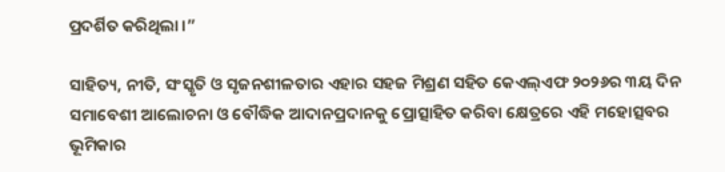ପ୍ରଦର୍ଶିତ କରିଥିଲା ।”

ସାହିତ୍ୟ, ନୀତି, ସଂସ୍କୃତି ଓ ସୃଜନଶୀଳତାର ଏହାର ସହଜ ମିଶ୍ରଣ ସହିତ କେଏଲ୍‌ଏଫ ୨୦୨୬ର ୩ୟ ଦିନ ସମାବେଶୀ ଆଲୋଚନା ଓ ବୌଦ୍ଧିକ ଆଦାନପ୍ରଦାନକୁ ପ୍ରୋତ୍ସାହିତ କରିବା କ୍ଷେତ୍ରରେ ଏହି ମହୋତ୍ସବର ଭୂମିକାର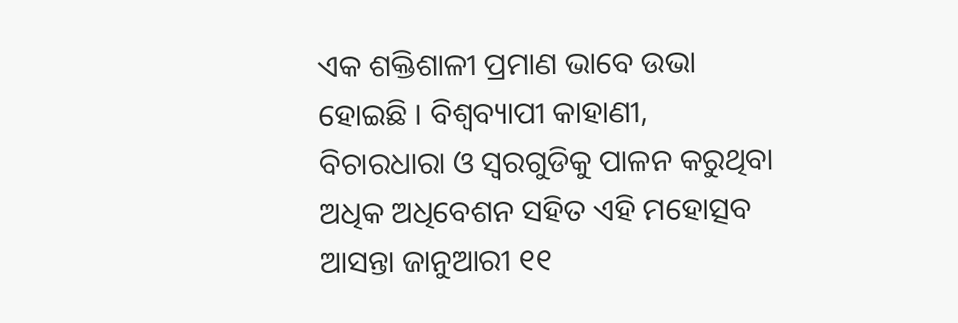ଏକ ଶକ୍ତିଶାଳୀ ପ୍ରମାଣ ଭାବେ ଉଭା ହୋଇଛି । ବିଶ୍ୱବ୍ୟାପୀ କାହାଣୀ, ବିଚାରଧାରା ଓ ସ୍ୱରଗୁଡିକୁ ପାଳନ କରୁଥିବା ଅଧିକ ଅଧିବେଶନ ସହିତ ଏହି ମହୋତ୍ସବ ଆସନ୍ତା ଜାନୁଆରୀ ୧୧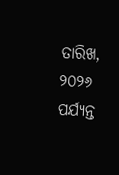ତାରିଖ, ୨୦୨୬ ପର୍ଯ୍ୟନ୍ତ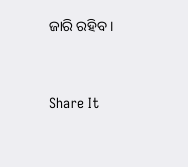ଜାରି ରହିବ ।


Share It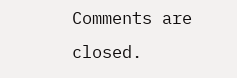Comments are closed.